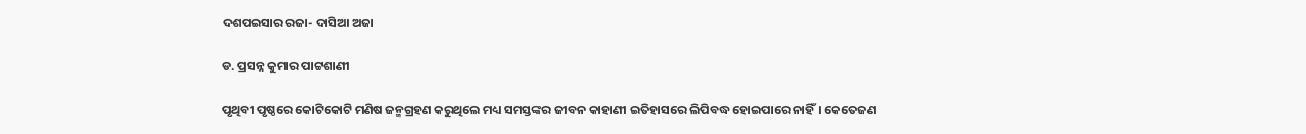ଦଶପଇସାର ରଜା- ଦାସିଆ ଅଜା

ଡ. ପ୍ରସନ୍ନ କୁମାର ପାଟ୍ଟଶାଣୀ

ପୃଥିବୀ ପୃଷ୍ଠରେ କୋଟିକୋଟି ମଣିଷ ଜନ୍ମଗ୍ରହଣ କରୁଥିଲେ ମଧ୍ୟ ସମସ୍ତଙ୍କର ଜୀବନ କାହାଣୀ ଇତିହାସରେ ଲିପିବଦ୍ଧ ହୋଇପାରେ ନାହିଁ। କେତେଜଣ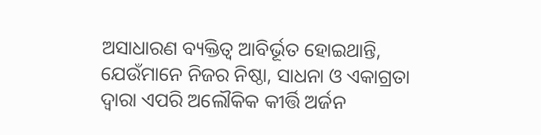ଅସାଧାରଣ ବ୍ୟକ୍ତିତ୍ବ ଆବିର୍ଭୂତ ହୋଇଥାନ୍ତି, ଯେଉଁମାନେ ନିଜର ନିଷ୍ଠା, ସାଧନା ଓ ଏକାଗ୍ରତା ଦ୍ବାରା ଏପରି ଅଲୌକିକ କୀର୍ତ୍ତି ଅର୍ଜନ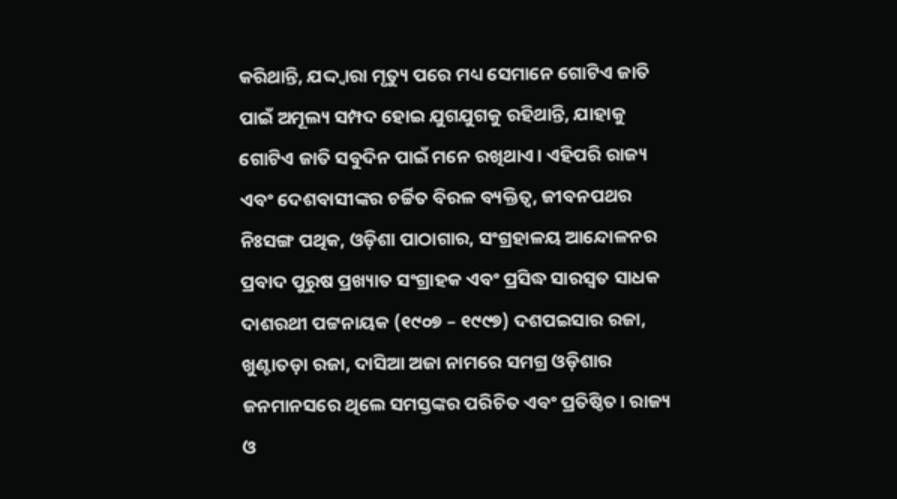କରିଥାନ୍ତି, ଯଦ୍ଦ୍ବାରା ମୃତ୍ୟୁ ପରେ ମଧ୍ୟ ସେମାନେ ଗୋଟିଏ ଜାତି ପାଇଁ ଅମୂଲ୍ୟ ସମ୍ପଦ ହୋଇ ଯୁଗଯୁଗକୁ ରହିଥାନ୍ତି, ଯାହାକୁ ଗୋଟିଏ ଜାତି ସବୁଦିନ ପାଇଁ ମନେ ରଖିଥାଏ। ଏହିପରି ରାଜ୍ୟ ଏବଂ ଦେଶବାସୀଙ୍କର ଚର୍ଚ୍ଚିତ ବିରଳ ବ୍ୟକ୍ତିତ୍ବ, ଜୀବନପଥର ନିଃସଙ୍ଗ ପଥିକ, ଓଡ଼ିଶା ପାଠାଗାର, ସଂଗ୍ରହାଳୟ ଆନ୍ଦୋଳନର ପ୍ରବାଦ ପୁରୁଷ ପ୍ରଖ୍ୟାତ ସଂଗ୍ରାହକ ଏବଂ ପ୍ରସିଦ୍ଧ ସାରସ୍ବତ ସାଧକ ଦାଶରଥୀ ପଟ୍ଟନାୟକ (୧୯୦୭ – ୧୯୯୭) ଦଶପଇସାର ରଜା, ଖୁଣ୍ଟାତଡ଼ା ରଜା, ଦାସିଆ ଅଜା ନାମରେ ସମଗ୍ର ଓଡ଼ିଶାର ଜନମାନସରେ ଥିଲେ ସମସ୍ତଙ୍କର ପରିଚିତ ଏବଂ ପ୍ରତିଷ୍ଠିତ। ରାଜ୍ୟ ଓ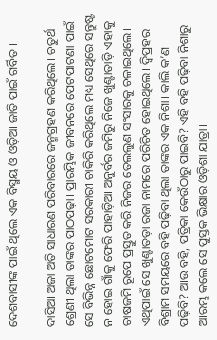ଦେଶବାସୀଙ୍କ ପାଇଁ ଥିଲେ ଏକ ବିସ୍ମୟ ଓ ଓଡ଼ିଆ ଜାତି ପାଇଁ ଗର୍ବିତ ।

ଦାସିଆ ଅଜା ଅତି ସାଧାରଣ ପରିବାରରେ ଜନ୍ମଗ୍ରହଣ କରିଥିଲେ। ଚତୁର୍ଥ ଶ୍ରେଣୀ ଥିଲା ତାଙ୍କର ପାଠପଢ଼ା। ପ୍ରାରମ୍ଭିକ ଜୀବନରେ ପେଟପାଟଣା ପାଇଁ ସେ ବିଭିନ୍ନ ଛୋଟମୋଟ ସରକାରୀ ଚାକିରି କରିଥିଲେ ମଧ୍ୟ ସେଥିରେ ସନ୍ତୁଷ୍ଟ ନ ହୋଇ ଗାଁକୁ ଫେରି ପାହାଡ଼ିଆ ଅନୁର୍ବର ଜମିରୁ ନିଜେ ଖୁଣ୍ଟାତାଡ଼ି ଏହାକୁ ଚାଷଜମି ରୂପେ ପ୍ରସ୍ତୁତ କରି ନିଜର ତେଲଲୁଣ ସଂସାରକୁ ଚଳାଇଥିଲେ। ଏଥିପାଇଁ ସେ ଖୁଣ୍ଟାତଡ଼ା ରଜା ନାମରେ ପରିଚିତ ହୋଇଥିଲେ। ଦ୍ବିପ୍ରହର ବିଶ୍ରାମ ସମୟରେ ବହି ପଢ଼ିବା ଥିଲା ତାଙ୍କର ଏକ ନିଶା। କାଲି କ’ଣ ପଢ଼ିବି? ଆଉ ବହି, ପତ୍ରିକା କେଉଁଠାରୁ ପାଇବି? ଏହି ବହି ପଢ଼ିବା ନିଶାରୁ ଆରମ୍ଭ କଲେ ସେ ପୁସ୍ତକ ଭିକ୍ଷାର ଓଡ଼ିଶା ଯାତ୍ରା।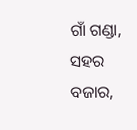ଗାଁ ଗଣ୍ଡା, ସହର ବଜାର,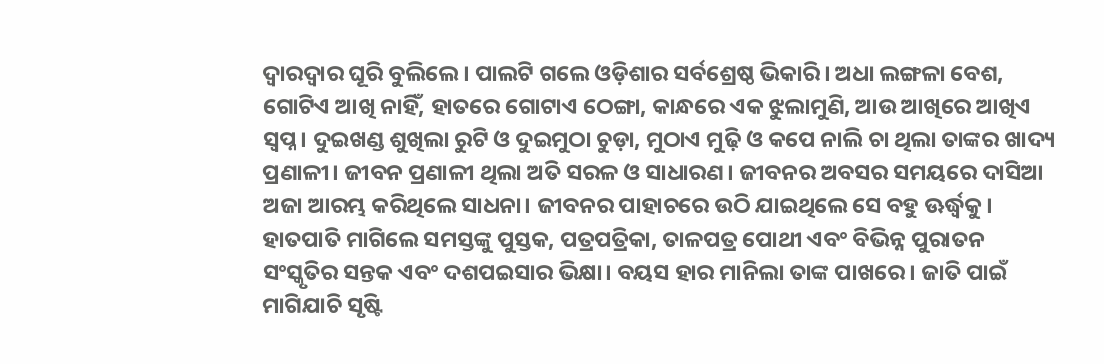ଦ୍ବାରଦ୍ବାର ଘୂରି ବୁଲିଲେ। ପାଲଟି ଗଲେ ଓଡ଼ିଶାର ସର୍ବଶ୍ରେଷ୍ଠ ଭିକାରି। ଅଧା ଲଙ୍ଗଳା ବେଶ, ଗୋଟିଏ ଆଖି ନାହିଁ, ହାତରେ ଗୋଟାଏ ଠେଙ୍ଗା, କାନ୍ଧରେ ଏକ ଝୁଲାମୁଣି, ଆଉ ଆଖିରେ ଆଖିଏ ସ୍ବପ୍ନ। ଦୁଇଖଣ୍ଡ ଶୁଖିଲା ରୁଟି ଓ ଦୁଇମୁଠା ଚୁଡ଼ା, ମୁଠାଏ ମୁଢ଼ି ଓ କପେ ନାଲି ଚା ଥିଲା ତାଙ୍କର ଖାଦ୍ୟ ପ୍ରଣାଳୀ। ଜୀବନ ପ୍ରଣାଳୀ ଥିଲା ଅତି ସରଳ ଓ ସାଧାରଣ। ଜୀବନର ଅବସର ସମୟରେ ଦାସିଆ ଅଜା ଆରମ୍ଭ କରିଥିଲେ ସାଧନା। ଜୀବନର ପାହାଚରେ ଉଠି ଯାଇଥିଲେ ସେ ବହୁ ଊର୍ଦ୍ଧ୍ବକୁ। ହାତପାତି ମାଗିଲେ ସମସ୍ତଙ୍କୁ ପୁସ୍ତକ, ପତ୍ରପତ୍ରିକା, ତାଳପତ୍ର ପୋଥୀ ଏବଂ ବିଭିନ୍ନ ପୁରାତନ ସଂସ୍କୃତିର ସନ୍ତକ ଏବଂ ଦଶପଇସାର ଭିକ୍ଷା। ବୟସ ହାର ମାନିଲା ତାଙ୍କ ପାଖରେ। ଜାତି ପାଇଁ ମାଗିଯାଚି ସୃଷ୍ଟି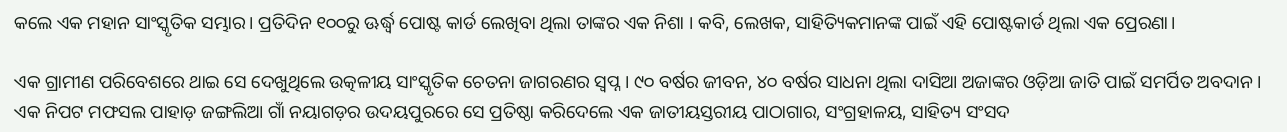କଲେ ଏକ ମହାନ ସାଂସ୍କୃତିକ ସମ୍ଭାର। ପ୍ରତିଦିନ ୧୦୦ରୁ ଊର୍ଦ୍ଧ୍ବ ପୋଷ୍ଟ କାର୍ଡ ଲେଖିବା ଥିଲା ତାଙ୍କର ଏକ ନିଶା । କବି, ଲେଖକ, ସାହିତ୍ୟିକମାନଙ୍କ ପାଇଁ ଏହି ପୋଷ୍ଟକାର୍ଡ ଥିଲା ଏକ ପ୍ରେରଣା।

ଏକ ଗ୍ରାମୀଣ ପରିବେଶରେ ଥାଇ ସେ ଦେଖୁଥିଲେ ଉତ୍କଳୀୟ ସାଂସ୍କୃତିକ ଚେତନା ଜାଗରଣର ସ୍ବପ୍ନ। ୯୦ ବର୍ଷର ଜୀବନ, ୪୦ ବର୍ଷର ସାଧନା ଥିଲା ଦାସିଆ ଅଜାଙ୍କର ଓଡ଼ିଆ ଜାତି ପାଇଁ ସମର୍ପିତ ଅବଦାନ। ଏକ ନିପଟ ମଫସଲ ପାହାଡ଼ ଜଙ୍ଗଲିଆ ଗାଁ ନୟାଗଡ଼ର ଉଦୟପୁରରେ ସେ ପ୍ରତିଷ୍ଠା କରିଦେଲେ ଏକ ଜାତୀୟସ୍ତରୀୟ ପାଠାଗାର, ସଂଗ୍ରହାଳୟ, ସାହିତ୍ୟ ସଂସଦ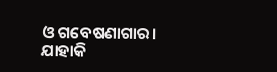ଓ ଗବେଷଣାଗାର। ଯାହାକି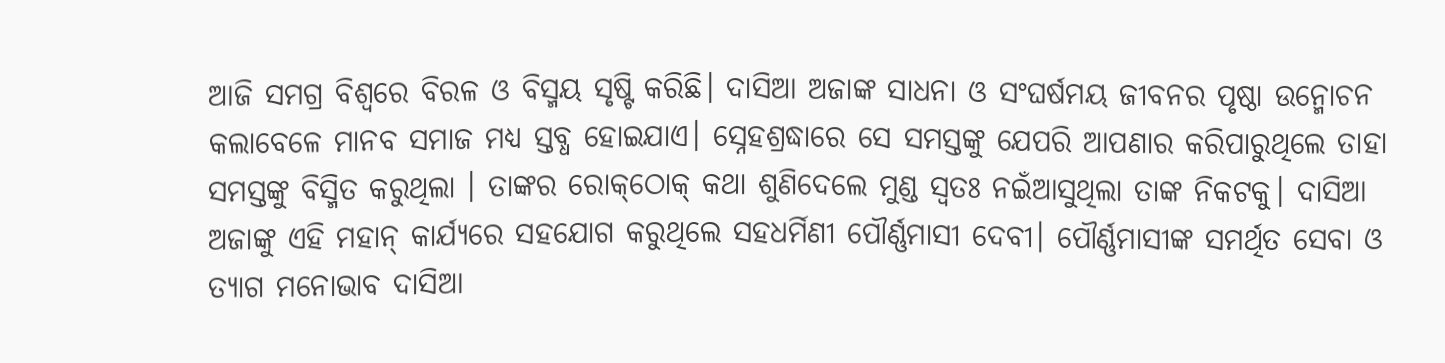ଆଜି ସମଗ୍ର ବିଶ୍ଵରେ ବିରଳ ଓ ବିସ୍ମୟ ସୃଷ୍ଟି କରିଛି। ଦାସିଆ ଅଜାଙ୍କ ସାଧନା ଓ ସଂଘର୍ଷମୟ ଜୀବନର ପୃଷ୍ଠା ଉନ୍ମୋଚନ କଲାବେଳେ ମାନବ ସମାଜ ମଧ୍ୟ ସ୍ତବ୍ଧ ହୋଇଯାଏ। ସ୍ନେହଶ୍ରଦ୍ଧାରେ ସେ ସମସ୍ତଙ୍କୁ ଯେପରି ଆପଣାର କରିପାରୁଥିଲେ ତାହା ସମସ୍ତଙ୍କୁ ବିସ୍ମିତ କରୁଥିଲା । ତାଙ୍କର ରୋକ୍‌ଠୋକ୍‌ କଥା ଶୁଣିଦେଲେ ମୁଣ୍ଡ ସ୍ବତଃ ନଇଁଆସୁଥିଲା ତାଙ୍କ ନିକଟକୁ। ଦାସିଆ ଅଜାଙ୍କୁ ଏହି ମହାନ୍ କାର୍ଯ୍ୟରେ ସହଯୋଗ କରୁଥିଲେ ସହଧର୍ମିଣୀ ପୌର୍ଣ୍ଣମାସୀ ଦେବୀ। ପୌର୍ଣ୍ଣମାସୀଙ୍କ ସମର୍ଥିତ ସେବା ଓ ତ୍ୟାଗ ମନୋଭାବ ଦାସିଆ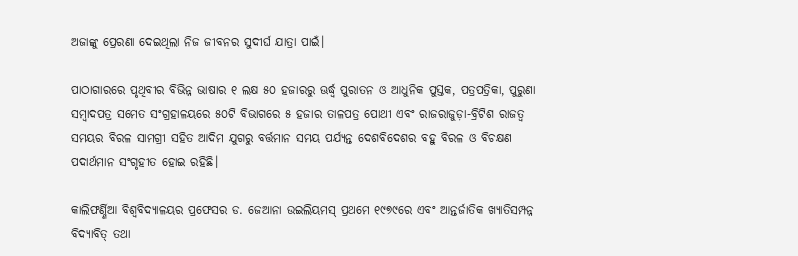ଅଜାଙ୍କୁ ପ୍ରେରଣା ଦେଇଥିଲା ନିଜ ଜୀବନର ସୁଦୀର୍ଘ ଯାତ୍ରା ପାଇଁ।

ପାଠାଗାରରେ ପୃଥିବୀର ବିଭିନ୍ନ ଭାଷାର ୧ ଲକ୍ଷ ୫୦ ହଜାରରୁ ଊର୍ଦ୍ଧ୍ବ ପୁରାତନ ଓ ଆଧୁନିକ ପୁସ୍ତକ, ପତ୍ରପତ୍ରିକା, ପୁରୁଣା ସମ୍ବାଦପତ୍ର ସମେତ ସଂଗ୍ରହାଳୟରେ ୫୦ଟି ବିଭାଗରେ ୫ ହଜାର ତାଳପତ୍ର ପୋଥୀ ଏବଂ ରାଜରାଜୁଡ଼ା-ବ୍ରିଟିଶ ରାଜତ୍ବ ସମୟର ବିରଳ ସାମଗ୍ରୀ ସହିତ ଆଦିମ ଯୁଗରୁ ବର୍ତ୍ତମାନ ସମୟ ପର୍ଯ୍ୟନ୍ତ ଦେଶବିଦେଶର ବହୁ ବିରଳ ଓ ବିଚକ୍ଷଣ ପଦାର୍ଥମାନ ସଂଗୃହୀତ ହୋଇ ରହିଛି।

କାଲିଫର୍ଣ୍ଣିଆ ବିଶ୍ୱବିଦ୍ୟାଳୟର ପ୍ରଫେସର ଡ. ଜେଆନା ଉଇଲିୟମସ୍ ପ୍ରଥମେ ୧୯୭୯ରେ ଏବଂ ଆନ୍ତର୍ଜାତିକ ଖ୍ୟାତିସମ୍ପନ୍ନ ବିଦ୍ୟାବିତ୍‌ ତଥା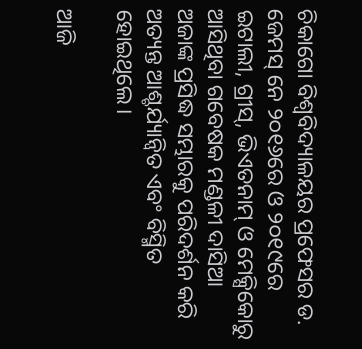ଚିକାଗୋ ବିଶ୍ବବିଦ୍ୟାଳୟର ପ୍ରଫେସର ଡ. ଜେମସ୍ ନେ ୨୦୧୬ରେ ଓ ୨୦୧୯ରେ ଇଟାଲୀ, ଗ୍ରୀସ୍, ଭିଏତନାମ୍‌ ଓ ମେକ୍ସିକୋରୁ ଆସିଥିବା ଗବେଷକ ମଣ୍ଡଳୀ ଦାସିଆ ଅଜାଙ୍କ ପ୍ରସିଦ୍ଧ ସମ୍ଭାରକୁ ପରିଦର୍ଶନ କରି ଅତ୍ୟନ୍ତ ଆଶ୍ଚର୍ଯ୍ୟାନ୍ବିତ ଏବଂ ବିସ୍ମିତ ହୋଇଥିଲେ।

ଆଜି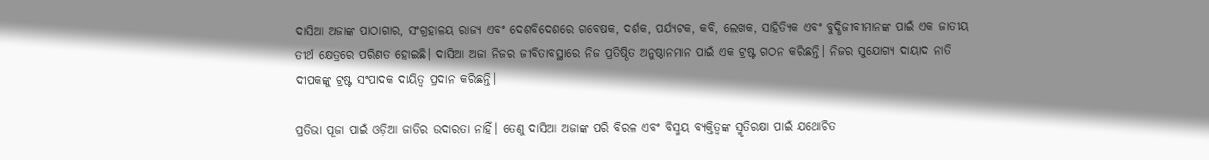ଦାସିଆ ଅଜାଙ୍କ ପାଠାଗାର, ସଂଗ୍ରହାଳୟ ରାଜ୍ୟ ଏବଂ ଦେଶବିଦେଶରେ ଗବେଷକ, ଦର୍ଶକ, ପର୍ଯ୍ୟଟକ, କବି, ଲେଖକ, ସାହିତ୍ୟିକ ଏବଂ ବୁଦ୍ଧିଜୀବୀମାନଙ୍କ ପାଇଁ ଏକ ଜାତୀୟ ତୀର୍ଥ କ୍ଷେତ୍ରରେ ପରିଣତ ହୋଇଛି। ଦାସିଆ ଅଜା ନିଜର ଜୀବିତାବସ୍ଥାରେ ନିଜ ପ୍ରତିଷ୍ଠିତ ଅନୁଷ୍ଠାନମାନ ପାଇଁ ଏକ ଟ୍ରଷ୍ଟ ଗଠନ କରିଛନ୍ତି। ନିଜର ସୁଯୋଗ୍ୟ ଦାୟାଦ ନାତି ଦୀପକଙ୍କୁ ଟ୍ରଷ୍ଟ ସଂପାଦକ ଦାୟିତ୍ବ ପ୍ରଦାନ କରିଛନ୍ତି।

ପ୍ରତିଭା ପୂଜା ପାଇଁ ଓଡ଼ିଆ ଜାତିର ଉଦାରତା ନାହିଁ। ତେଣୁ ଦାସିଆ ଅଜାଙ୍କ ପରି ବିରଳ ଏବଂ ବିସ୍ମୟ ବ୍ୟକ୍ତିତ୍ବଙ୍କ ସ୍ମୃତିରକ୍ଷା ପାଇଁ ଯଥୋଚିତ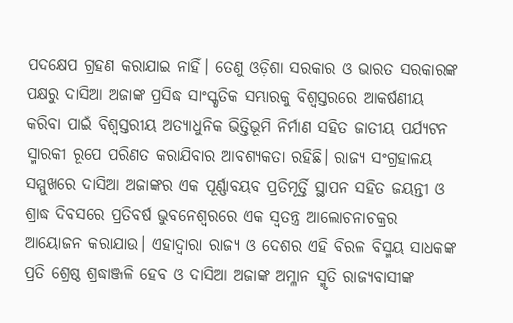ପଦକ୍ଷେପ ଗ୍ରହଣ କରାଯାଇ ନାହିଁ। ତେଣୁ ଓଡ଼ିଶା ସରକାର ଓ ଭାରତ ସରକାରଙ୍କ ପକ୍ଷରୁ ଦାସିଆ ଅଜାଙ୍କ ପ୍ରସିଦ୍ଧ ସାଂସ୍କୃତିକ ସମ୍ଭାରକୁ ବିଶ୍ବସ୍ତରରେ ଆକର୍ଷଣୀୟ କରିବା ପାଇଁ ବିଶ୍ବସ୍ତରୀୟ ଅତ୍ୟାଧୁନିକ ଭିତ୍ତିଭୂମି ନିର୍ମାଣ ସହିତ ଜାତୀୟ ପର୍ଯ୍ୟଟନ ସ୍ମାରକୀ ରୂପେ ପରିଣତ କରାଯିବାର ଆବଶ୍ୟକତା ରହିଛି। ରାଜ୍ୟ ସଂଗ୍ରହାଳୟ ସମ୍ମୁଖରେ ଦାସିଆ ଅଜାଙ୍କର ଏକ ପୂର୍ଣ୍ଣାବୟବ ପ୍ରତିମୂର୍ତ୍ତି ସ୍ଥାପନ ସହିତ ଜୟନ୍ତୀ ଓ ଶ୍ରାଦ୍ଧ ଦିବସରେ ପ୍ରତିବର୍ଷ ଭୁବନେଶ୍ୱରରେ ଏକ ସ୍ୱତନ୍ତ୍ର ଆଲୋଚନାଚକ୍ରର ଆୟୋଜନ କରାଯାଉ। ଏହାଦ୍ୱାରା ରାଜ୍ୟ ଓ ଦେଶର ଏହି ବିରଳ ବିସ୍ମୟ ସାଧକଙ୍କ ପ୍ରତି ଶ୍ରେଷ୍ଠ ଶ୍ରଦ୍ଧାଞ୍ଜଳି ହେବ ଓ ଦାସିଆ ଅଜାଙ୍କ ଅମ୍ଳାନ ସ୍ମୃତି ରାଜ୍ୟବାସୀଙ୍କ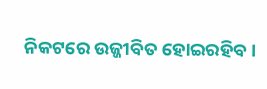ନିକଟରେ ଉଜ୍ଜୀବିତ ହୋଇରହିବ।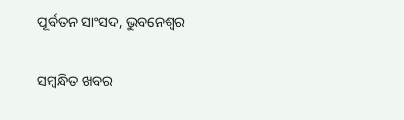ପୂର୍ବତନ ସାଂସଦ, ଭୁବନେଶ୍ବର

ସମ୍ବନ୍ଧିତ ଖବର